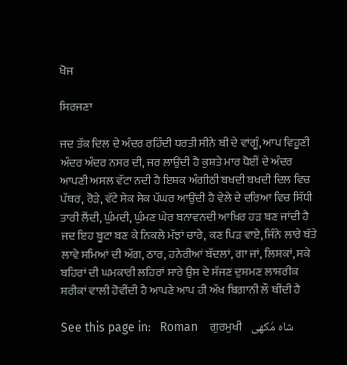ਖੋਜ

ਸਿਰਜਣਾ

ਜਦ ਤੱਕ ਦਿਲ ਦੇ ਅੰਦਰ ਰਹਿੰਦੀ ਧਰਤੀ ਸੀਨੇ ਬੀ ਦੇ ਵਾਂਗੂੰ, ਆਪ ਵਿਹੂਣੀ ਅੰਦਰ ਅੰਦਰ ਨਸਰ ਦੀ, ਜਰ ਲਾਉਂਦੀ ਹੈ ਕੁਸ਼ਤੇ ਮਾਰ ਧੋਈਂ ਦੇ ਅੰਦਰ ਆਪਣੀ ਅਸਲ ਵੱਟਾ ਨਦੀ ਹੈ ਇਸ਼ਕ ਅੰਗੀਠੀ ਬਖਦੀ ਬਖਦੀ ਦਿਲ ਵਿਚ ਪੱਥਰ, ਰੋੜੇ, ਵੱਟੇ ਸੇਕ ਸੇਕ ਪੱਘਰ ਆਉਂਦੀ ਹੈ ਵੇਲੇ ਦੇ ਦਰਿਆ ਵਿਚ ਸਿੱਧੀ ਤਾਰੀ ਲੈਂਦੀ, ਘੁੰਮਦੀ, ਘੁੰਮਣ ਘੇਰ ਬਨਾਵਨਦੀ ਆਖ਼ਿਰ ਹੜ ਬਣ ਜਾਂਦੀ ਹੈ ਜਦ ਇਹ ਬੂਟਾ ਬਣ ਕੇ ਨਿਕਲੇ ਮੱਝਾਂ ਚਾਰੇ, ਕਣ ਪਿੜ ਵਾਏ, ਜਿੰਨੇ ਲਾਰੇ ਬੱਤੇ ਲਾਵੇ ਸਮਿਆਂ ਦੀ ਅੱਗ, ਠਾਰ, ਹਨੇਰੀਆਂ ਬੱਦਲਾਂ, ਗਾ ਜਾਂ, ਲਿਸ਼ਕਾਂ, ਸਕੇ ਬਹਿਰਾਂ ਦੀ ਘਮਕਾਰੀ ਲਹਿਰਾਂ ਸਾਰੇ ਉਸ ਦੇ ਸੱਜਣ ਦੁਸ਼ਮਣ ਲਾਸ਼ਰੀਕ ਸ਼ਰੀਕਾਂ ਵਾਲੀ ਹੋਵੀਂਦੀ ਹੈ ਆਪਣੇ ਆਪ ਹੀ ਅੱਖ ਬਿਗਾਨੀ ਲੌ ਥੀਂਦੀ ਹੈ

See this page in:   Roman    ਗੁਰਮੁਖੀ    شاہ مُکھی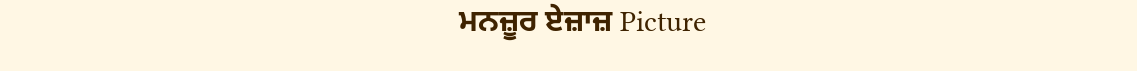ਮਨਜ਼ੂਰ ਏਜ਼ਾਜ਼ Picture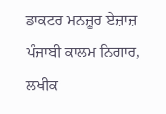ਡਾਕਟਰ ਮਨਜ਼ੂਰ ਏਜ਼ਾਜ਼ ਪੰਜਾਬੀ ਕਾਲਮ ਨਿਗਾਰ, ਲਖੀਕ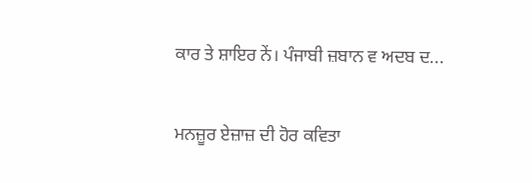ਕਾਰ ਤੇ ਸ਼ਾਇਰ ਨੇਂ। ਪੰਜਾਬੀ ਜ਼ਬਾਨ ਵ ਅਦਬ ਦ...

ਮਨਜ਼ੂਰ ਏਜ਼ਾਜ਼ ਦੀ ਹੋਰ ਕਵਿਤਾ